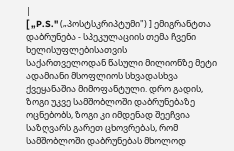|
[ „P.S." („პოსტსკრიპტუმი") ] ემიგრანტთა დაბრუნება - სპეკულაციის თემა ჩვენი ხელისუფლებისათვის
საქართველოდან წასული მილიონზე მეტი ადამიანი მსოფლიოს სხვადასხვა ქვეყანაშია მიმოფანტული. დრო გადის, ზოგი უკვე სამშობლოში დაბრუნებაზე ოცნებობს, ზოგი კი იმდენად შეეჩვია საზღვარს გარეთ ცხოვრებას, რომ სამშობლოში დაბრუნებას მხოლოდ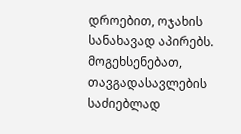დროებით, ოჯახის სანახავად აპირებს.
მოგეხსენებათ, თავგადასავლების საძიებლად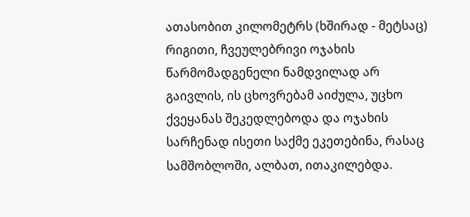ათასობით კილომეტრს (ხშირად - მეტსაც) რიგითი, ჩვეულებრივი ოჯახის წარმომადგენელი ნამდვილად არ გაივლის, ის ცხოვრებამ აიძულა, უცხო ქვეყანას შეკედლებოდა და ოჯახის სარჩენად ისეთი საქმე ეკეთებინა, რასაც სამშობლოში, ალბათ, ითაკილებდა.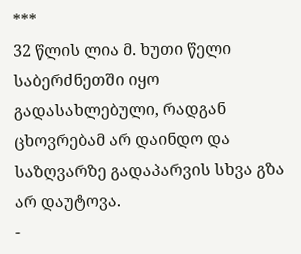***
32 წლის ლია მ. ხუთი წელი საბერძნეთში იყო გადასახლებული, რადგან ცხოვრებამ არ დაინდო და საზღვარზე გადაპარვის სხვა გზა არ დაუტოვა.
-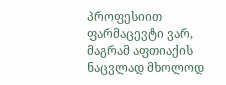პროფესიით ფარმაცევტი ვარ, მაგრამ აფთიაქის ნაცვლად მხოლოდ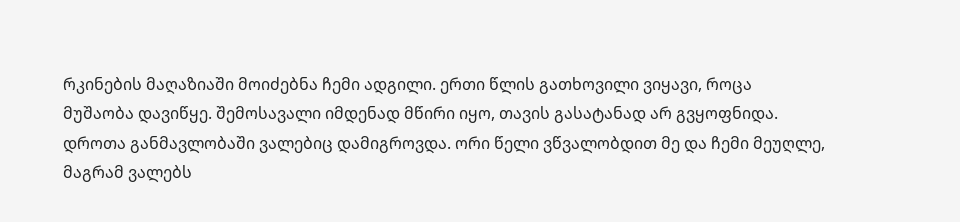რკინების მაღაზიაში მოიძებნა ჩემი ადგილი. ერთი წლის გათხოვილი ვიყავი, როცა მუშაობა დავიწყე. შემოსავალი იმდენად მწირი იყო, თავის გასატანად არ გვყოფნიდა. დროთა განმავლობაში ვალებიც დამიგროვდა. ორი წელი ვწვალობდით მე და ჩემი მეუღლე, მაგრამ ვალებს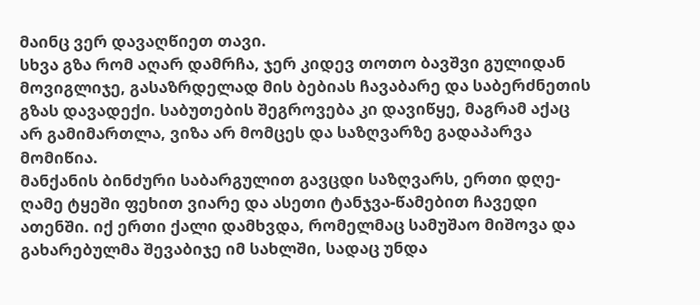მაინც ვერ დავაღწიეთ თავი.
სხვა გზა რომ აღარ დამრჩა, ჯერ კიდევ თოთო ბავშვი გულიდან მოვიგლიჯე, გასაზრდელად მის ბებიას ჩავაბარე და საბერძნეთის გზას დავადექი. საბუთების შეგროვება კი დავიწყე, მაგრამ აქაც არ გამიმართლა, ვიზა არ მომცეს და საზღვარზე გადაპარვა მომიწია.
მანქანის ბინძური საბარგულით გავცდი საზღვარს, ერთი დღე-ღამე ტყეში ფეხით ვიარე და ასეთი ტანჯვა-წამებით ჩავედი ათენში. იქ ერთი ქალი დამხვდა, რომელმაც სამუშაო მიშოვა და გახარებულმა შევაბიჯე იმ სახლში, სადაც უნდა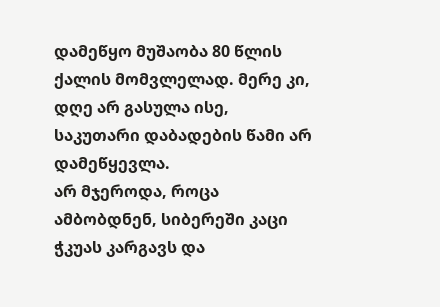დამეწყო მუშაობა 80 წლის ქალის მომვლელად. მერე კი, დღე არ გასულა ისე, საკუთარი დაბადების წამი არ დამეწყევლა.
არ მჯეროდა, როცა ამბობდნენ, სიბერეში კაცი ჭკუას კარგავს და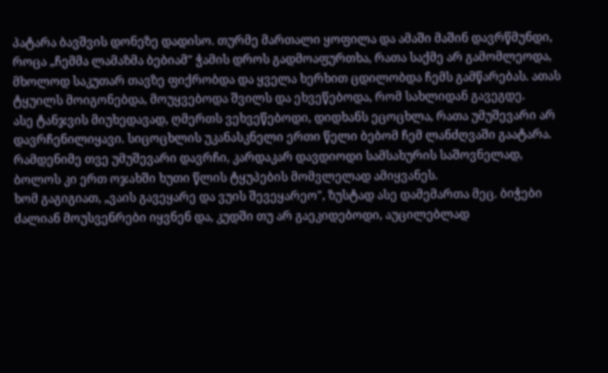პატარა ბავშვის დონეზე დადისო. თურმე მართალი ყოფილა და ამაში მაშინ დავრწმუნდი, როცა „ჩემმა ლამაზმა ბებიამ" ჭამის დროს გადმოაფურთხა, რათა საქმე არ გამომლეოდა, მხოლოდ საკუთარ თავზე ფიქრობდა და ყველა ხერხით ცდილობდა ჩემს გამწარებას. ათას ტყუილს მოიგონებდა, მოუყვებოდა შვილს და ეხვეწებოდა, რომ სახლიდან გავეგდე.
ასე ტანჯვის მიუხედავად, ღმერთს ვეხვეწებოდი, დიდხანს ეცოცხლა, რათა უმუშევარი არ დავრჩენილიყავი. სიცოცხლის უკანასკნელი ერთი წელი ბებომ ჩემ ლანძღვაში გაატარა.
რამდენიმე თვე უმუშევარი დავრჩი, კარდაკარ დავდიოდი სამსახურის საშოვნელად, ბოლოს კი ერთ ოჯახში ხუთი წლის ტყუპების მომვლელად ამიყვანეს.
ხომ გაგიგიათ, „ვაის გავეყარე და ვუის შევეყარეო", ზუსტად ასე დამემართა მეც. ბიჭები ძალიან მოუსვენრები იყვნენ და, კუდში თუ არ გაეკიდებოდი, აუცილებლად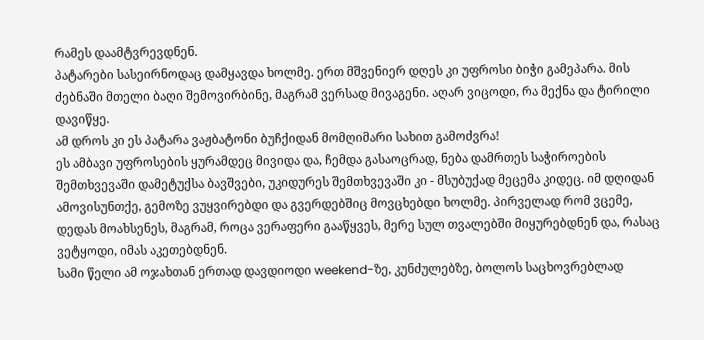რამეს დაამტვრევდნენ.
პატარები სასეირნოდაც დამყავდა ხოლმე. ერთ მშვენიერ დღეს კი უფროსი ბიჭი გამეპარა. მის ძებნაში მთელი ბაღი შემოვირბინე, მაგრამ ვერსად მივაგენი. აღარ ვიცოდი, რა მექნა და ტირილი დავიწყე.
ამ დროს კი ეს პატარა ვაჟბატონი ბუჩქიდან მომღიმარი სახით გამოძვრა!
ეს ამბავი უფროსების ყურამდეც მივიდა და, ჩემდა გასაოცრად, ნება დამრთეს საჭიროების შემთხვევაში დამეტუქსა ბავშვები, უკიდურეს შემთხვევაში კი - მსუბუქად მეცემა კიდეც. იმ დღიდან ამოვისუნთქე, გემოზე ვუყვირებდი და გვერდებშიც მოვცხებდი ხოლმე. პირველად რომ ვცემე, დედას მოახსენეს, მაგრამ, როცა ვერაფერი გააწყვეს, მერე სულ თვალებში მიყურებდნენ და, რასაც ვეტყოდი, იმას აკეთებდნენ.
სამი წელი ამ ოჯახთან ერთად დავდიოდი weekend-ზე, კუნძულებზე, ბოლოს საცხოვრებლად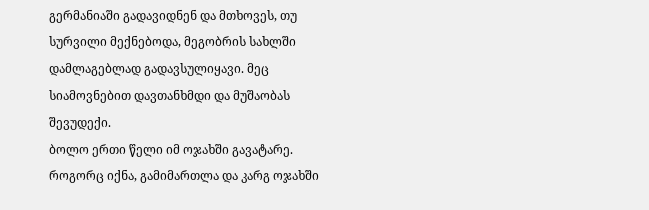გერმანიაში გადავიდნენ და მთხოვეს, თუ სურვილი მექნებოდა, მეგობრის სახლში დამლაგებლად გადავსულიყავი. მეც სიამოვნებით დავთანხმდი და მუშაობას შევუდექი.
ბოლო ერთი წელი იმ ოჯახში გავატარე. როგორც იქნა, გამიმართლა და კარგ ოჯახში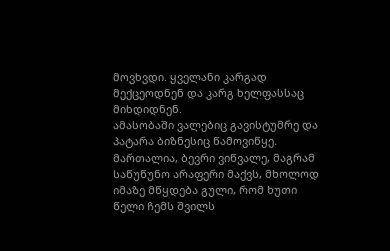მოვხვდი. ყველანი კარგად მექცეოდნენ და კარგ ხელფასსაც მიხდიდნენ.
ამასობაში ვალებიც გავისტუმრე და პატარა ბიზნესიც წამოვიწყე. მართალია, ბევრი ვიწვალე, მაგრამ საწუწუნო არაფერი მაქვს, მხოლოდ იმაზე მწყდება გული, რომ ხუთი წელი ჩემს შვილს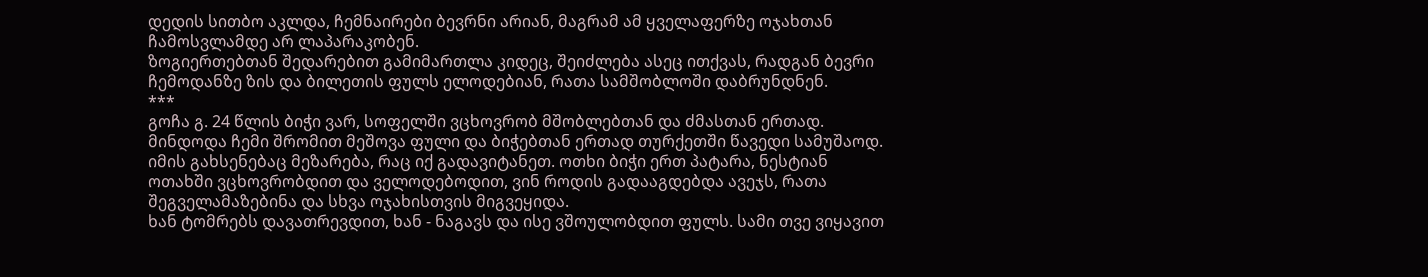დედის სითბო აკლდა, ჩემნაირები ბევრნი არიან, მაგრამ ამ ყველაფერზე ოჯახთან ჩამოსვლამდე არ ლაპარაკობენ.
ზოგიერთებთან შედარებით გამიმართლა კიდეც, შეიძლება ასეც ითქვას, რადგან ბევრი ჩემოდანზე ზის და ბილეთის ფულს ელოდებიან, რათა სამშობლოში დაბრუნდნენ.
***
გოჩა გ. 24 წლის ბიჭი ვარ, სოფელში ვცხოვრობ მშობლებთან და ძმასთან ერთად. მინდოდა ჩემი შრომით მეშოვა ფული და ბიჭებთან ერთად თურქეთში წავედი სამუშაოდ.
იმის გახსენებაც მეზარება, რაც იქ გადავიტანეთ. ოთხი ბიჭი ერთ პატარა, ნესტიან ოთახში ვცხოვრობდით და ველოდებოდით, ვინ როდის გადააგდებდა ავეჯს, რათა შეგველამაზებინა და სხვა ოჯახისთვის მიგვეყიდა.
ხან ტომრებს დავათრევდით, ხან - ნაგავს და ისე ვშოულობდით ფულს. სამი თვე ვიყავით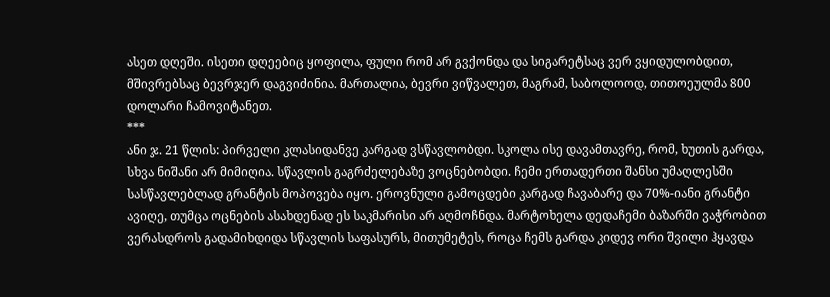ასეთ დღეში. ისეთი დღეებიც ყოფილა, ფული რომ არ გვქონდა და სიგარეტსაც ვერ ვყიდულობდით, მშივრებსაც ბევრჯერ დაგვიძინია. მართალია, ბევრი ვიწვალეთ, მაგრამ, საბოლოოდ, თითოეულმა 800 დოლარი ჩამოვიტანეთ.
***
ანი ჯ. 21 წლის: პირველი კლასიდანვე კარგად ვსწავლობდი. სკოლა ისე დავამთავრე, რომ, ხუთის გარდა, სხვა ნიშანი არ მიმიღია. სწავლის გაგრძელებაზე ვოცნებობდი. ჩემი ერთადერთი შანსი უმაღლესში სასწავლებლად გრანტის მოპოვება იყო. ეროვნული გამოცდები კარგად ჩავაბარე და 70%-იანი გრანტი ავიღე, თუმცა ოცნების ასახდენად ეს საკმარისი არ აღმოჩნდა. მარტოხელა დედაჩემი ბაზარში ვაჭრობით ვერასდროს გადამიხდიდა სწავლის საფასურს, მითუმეტეს, როცა ჩემს გარდა კიდევ ორი შვილი ჰყავდა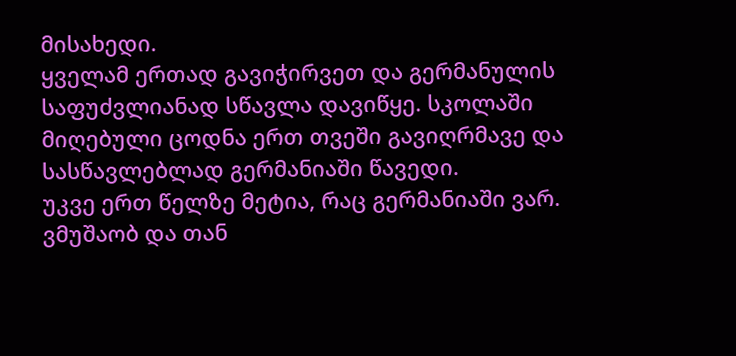მისახედი.
ყველამ ერთად გავიჭირვეთ და გერმანულის საფუძვლიანად სწავლა დავიწყე. სკოლაში მიღებული ცოდნა ერთ თვეში გავიღრმავე და სასწავლებლად გერმანიაში წავედი.
უკვე ერთ წელზე მეტია, რაც გერმანიაში ვარ. ვმუშაობ და თან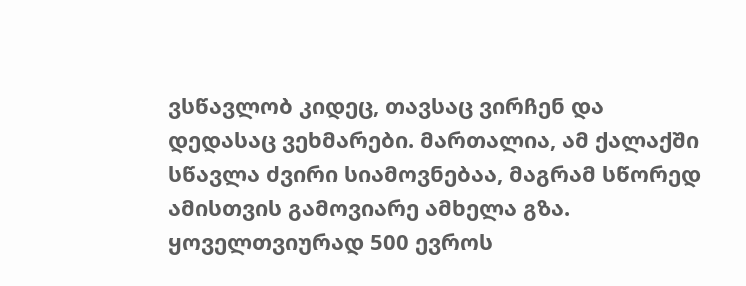ვსწავლობ კიდეც, თავსაც ვირჩენ და დედასაც ვეხმარები. მართალია, ამ ქალაქში სწავლა ძვირი სიამოვნებაა, მაგრამ სწორედ ამისთვის გამოვიარე ამხელა გზა. ყოველთვიურად 500 ევროს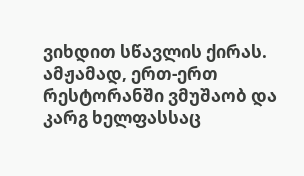ვიხდით სწავლის ქირას.
ამჟამად, ერთ-ერთ რესტორანში ვმუშაობ და კარგ ხელფასსაც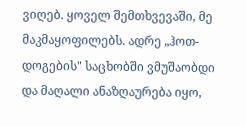ვიღებ. ყოველ შემთხვევაში, მე მაკმაყოფილებს. ადრე „ჰოთ-დოგების" საცხობში ვმუშაობდი და მაღალი ანაზღაურება იყო,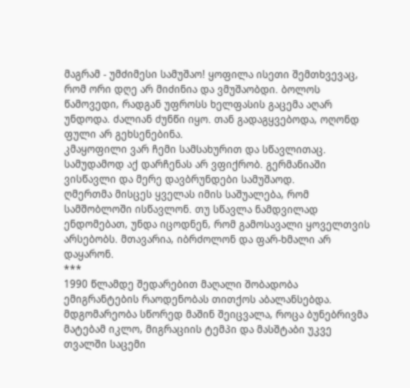მაგრამ - უმძიმესი სამუშაო! ყოფილა ისეთი შემთხვევაც, რომ ორი დღე არ მიძინია და ვმუშაობდი. ბოლოს წამოვედი, რადგან უფროსს ხელფასის გაცემა აღარ უნდოდა. ძალიან ძუნწი იყო. თან გადაგყვებოდა, ოღონდ ფული არ გეხსენებინა.
კმაყოფილი ვარ ჩემი სამსახურით და სწავლითაც. სამუდამოდ აქ დარჩენას არ ვფიქრობ. გერმანიაში ვისწავლი და მერე დავბრუნდები სამუშაოდ.
ღმერთმა მისცეს ყველას იმის საშუალება, რომ სამშობლოში ისწავლონ. თუ სწავლა ნამდვილად ენდომებათ, უნდა იცოდნენ, რომ გამოსავალი ყოველთვის არსებობს. მთავარია, იბრძოლონ და ფარ-ხმალი არ დაყარონ.
***
1990 წლამდე შედარებით მაღალი შობადობა ემიგრანტების რაოდენობას თითქოს აბალანსებდა. მდგომარეობა სწორედ მაშინ შეიცვალა, როცა ბუნებრივმა მატებამ იკლო, მიგრაციის ტემპი და მასშტაბი უკვე თვალში საცემი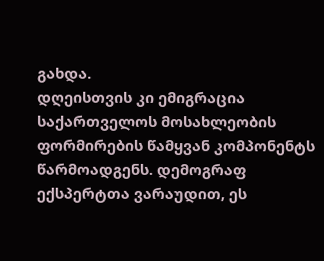გახდა.
დღეისთვის კი ემიგრაცია საქართველოს მოსახლეობის ფორმირების წამყვან კომპონენტს წარმოადგენს. დემოგრაფ ექსპერტთა ვარაუდით, ეს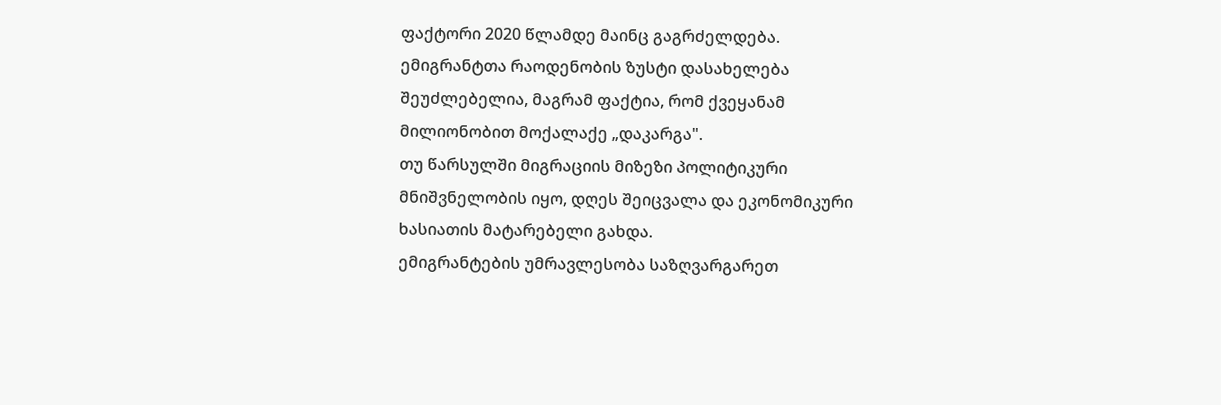ფაქტორი 2020 წლამდე მაინც გაგრძელდება.
ემიგრანტთა რაოდენობის ზუსტი დასახელება შეუძლებელია, მაგრამ ფაქტია, რომ ქვეყანამ მილიონობით მოქალაქე „დაკარგა".
თუ წარსულში მიგრაციის მიზეზი პოლიტიკური მნიშვნელობის იყო, დღეს შეიცვალა და ეკონომიკური ხასიათის მატარებელი გახდა.
ემიგრანტების უმრავლესობა საზღვარგარეთ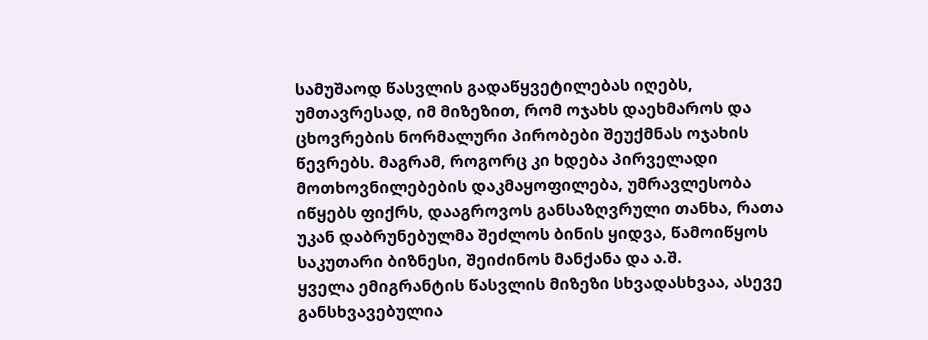სამუშაოდ წასვლის გადაწყვეტილებას იღებს, უმთავრესად, იმ მიზეზით, რომ ოჯახს დაეხმაროს და ცხოვრების ნორმალური პირობები შეუქმნას ოჯახის წევრებს. მაგრამ, როგორც კი ხდება პირველადი მოთხოვნილებების დაკმაყოფილება, უმრავლესობა იწყებს ფიქრს, დააგროვოს განსაზღვრული თანხა, რათა უკან დაბრუნებულმა შეძლოს ბინის ყიდვა, წამოიწყოს საკუთარი ბიზნესი, შეიძინოს მანქანა და ა.შ.
ყველა ემიგრანტის წასვლის მიზეზი სხვადასხვაა, ასევე განსხვავებულია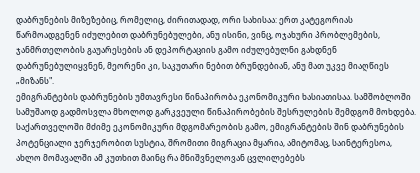დაბრუნების მიზეზებიც, რომელიც, ძირითადად, ორი სახისაა: ერთ კატეგორიას წარმოადგენენ იძულებით დაბრუნებულები, ანუ ისინი, ვინც, ოჯახური პრობლემების, ჯანმრთელობის გაუარესების ან დეპორტაციის გამო იძულებულნი გახდნენ დაბრუნებულიყვნენ, მეორენი კი, საკუთარი ნებით ბრუნდებიან, ანუ მათ უკვე მიაღწიეს „მიზანს".
ემიგრანტების დაბრუნების უმთავრესი წინაპირობა ეკონომიკური ხასიათისაა. სამშობლოში სამუშაოდ გადმოსვლა მხოლოდ გარკვეული წინაპირობების შესრულების შემდგომ მოხდება. საქართველოში მძიმე ეკონომიკური მდგომარეობის გამო, ემიგრანტების შინ დაბრუნების პოტენციალი ჯერჯერობით სუსტია, შრომითი მიგრაცია მყარია, ამიტომაც, საინტერესოა, ახლო მომავალში ამ კუთხით მაინც რა მნიშვნელოვან ცვლილებებს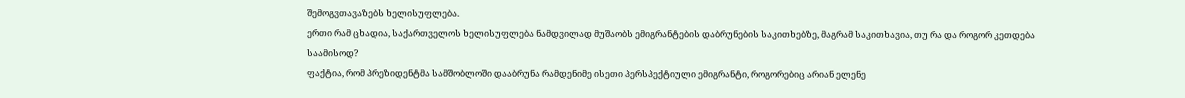შემოგვთავაზებს ხელისუფლება.
ერთი რამ ცხადია, საქართველოს ხელისუფლება ნამდვილად მუშაობს ემიგრანტების დაბრუნების საკითხებზე, მაგრამ საკითხავია, თუ რა და როგორ კეთდება საამისოდ?
ფაქტია, რომ პრეზიდენტმა სამშობლოში დააბრუნა რამდენიმე ისეთი პერსპექტიული ემიგრანტი, როგორებიც არიან ელენე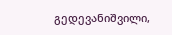გედევანიშვილი,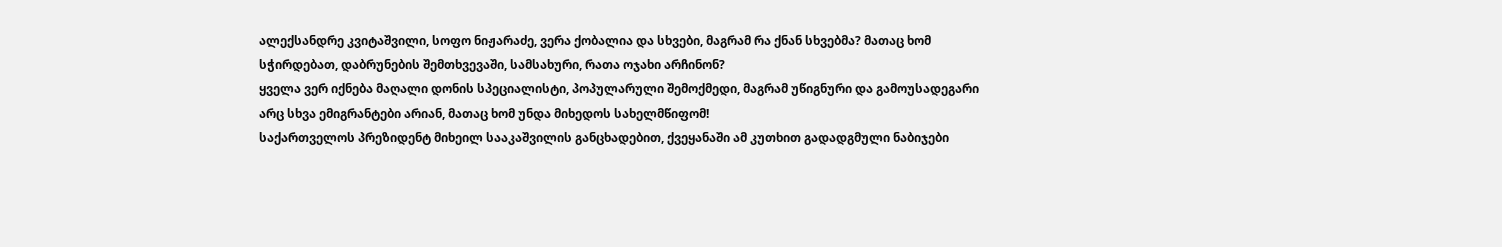ალექსანდრე კვიტაშვილი, სოფო ნიჟარაძე, ვერა ქობალია და სხვები, მაგრამ რა ქნან სხვებმა? მათაც ხომ სჭირდებათ, დაბრუნების შემთხვევაში, სამსახური, რათა ოჯახი არჩინონ?
ყველა ვერ იქნება მაღალი დონის სპეციალისტი, პოპულარული შემოქმედი, მაგრამ უწიგნური და გამოუსადეგარი არც სხვა ემიგრანტები არიან, მათაც ხომ უნდა მიხედოს სახელმწიფომ!
საქართველოს პრეზიდენტ მიხეილ სააკაშვილის განცხადებით, ქვეყანაში ამ კუთხით გადადგმული ნაბიჯები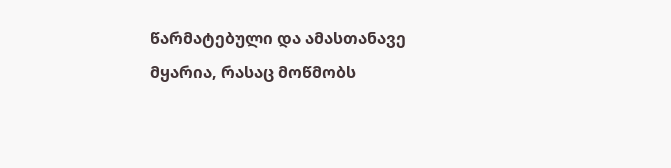წარმატებული და ამასთანავე მყარია, რასაც მოწმობს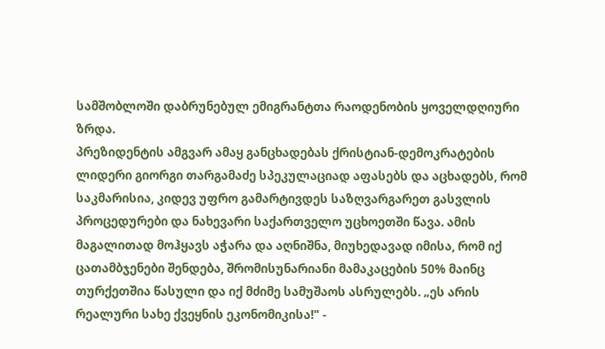სამშობლოში დაბრუნებულ ემიგრანტთა რაოდენობის ყოველდღიური ზრდა.
პრეზიდენტის ამგვარ ამაყ განცხადებას ქრისტიან-დემოკრატების ლიდერი გიორგი თარგამაძე სპეკულაციად აფასებს და აცხადებს, რომ საკმარისია, კიდევ უფრო გამარტივდეს საზღვარგარეთ გასვლის პროცედურები და ნახევარი საქართველო უცხოეთში წავა. ამის მაგალითად მოჰყავს აჭარა და აღნიშნა, მიუხედავად იმისა, რომ იქ ცათამბჯენები შენდება, შრომისუნარიანი მამაკაცების 50% მაინც თურქეთშია წასული და იქ მძიმე სამუშაოს ასრულებს. „ეს არის რეალური სახე ქვეყნის ეკონომიკისა!" -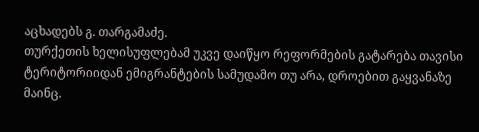აცხადებს გ. თარგამაძე.
თურქეთის ხელისუფლებამ უკვე დაიწყო რეფორმების გატარება თავისი ტერიტორიიდან ემიგრანტების სამუდამო თუ არა, დროებით გაყვანაზე მაინც.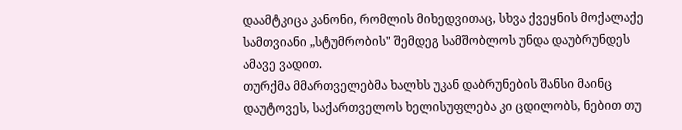დაამტკიცა კანონი, რომლის მიხედვითაც, სხვა ქვეყნის მოქალაქე სამთვიანი „სტუმრობის" შემდეგ სამშობლოს უნდა დაუბრუნდეს ამავე ვადით.
თურქმა მმართველებმა ხალხს უკან დაბრუნების შანსი მაინც დაუტოვეს, საქართველოს ხელისუფლება კი ცდილობს, ნებით თუ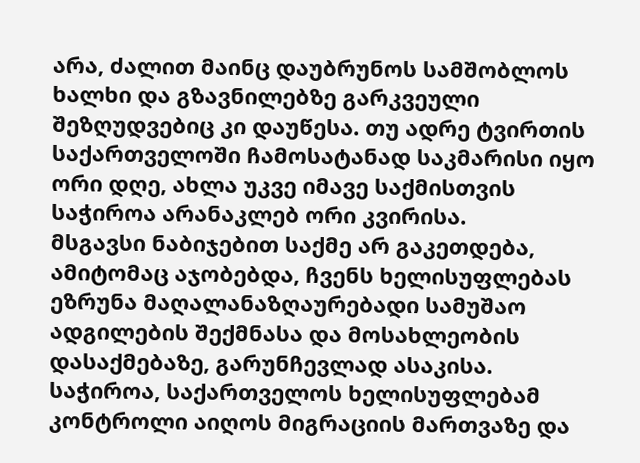არა, ძალით მაინც დაუბრუნოს სამშობლოს ხალხი და გზავნილებზე გარკვეული შეზღუდვებიც კი დაუწესა. თუ ადრე ტვირთის საქართველოში ჩამოსატანად საკმარისი იყო ორი დღე, ახლა უკვე იმავე საქმისთვის საჭიროა არანაკლებ ორი კვირისა.
მსგავსი ნაბიჯებით საქმე არ გაკეთდება, ამიტომაც აჯობებდა, ჩვენს ხელისუფლებას ეზრუნა მაღალანაზღაურებადი სამუშაო ადგილების შექმნასა და მოსახლეობის დასაქმებაზე, გარუნჩევლად ასაკისა.
საჭიროა, საქართველოს ხელისუფლებამ კონტროლი აიღოს მიგრაციის მართვაზე და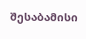შესაბამისი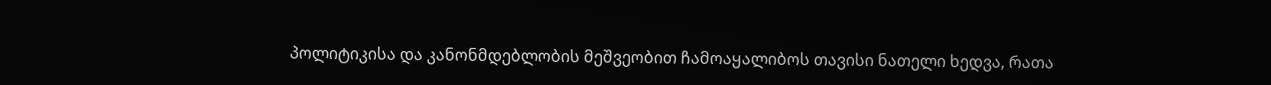პოლიტიკისა და კანონმდებლობის მეშვეობით ჩამოაყალიბოს თავისი ნათელი ხედვა, რათა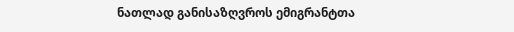ნათლად განისაზღვროს ემიგრანტთა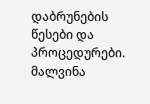დაბრუნების წესები და პროცედურები.
მალვინა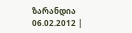ზარანდია
06.02.2012 |